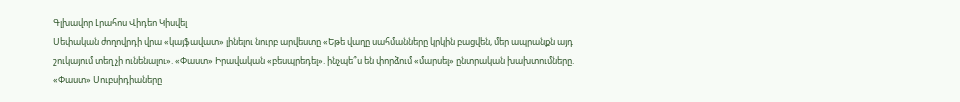Գլխավոր Լրահոս Վիդեո Կիսվել
Սեփական ժողովրդի վրա «կայֆավատ» լինելու նուրբ արվեստը «Եթե վաղը սահմանները կրկին բացվեն, մեր ապրանքն այդ շուկայում տեղ չի ունենալու». «Փաստ» Իրավական «բեսպրեդել». ինչպե՞ս են փորձում «մարսել» ընտրական խախտումները. «Փաստ» Սուբսիդիաները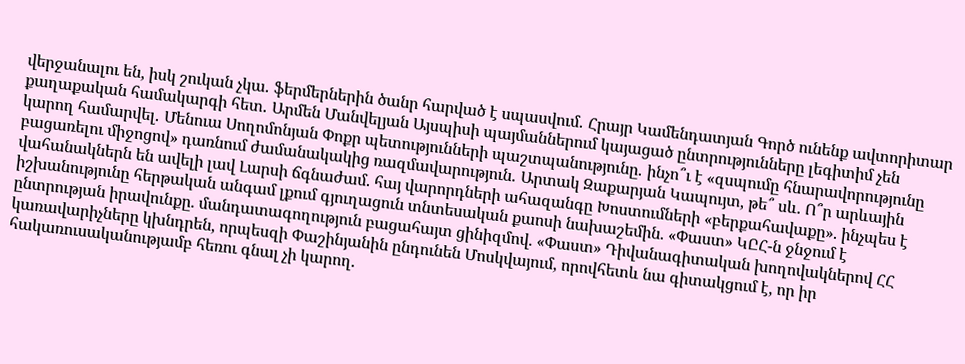վերջանալու են, իսկ շուկան չկա․ ֆերմերներին ծանր հարված է սպասվում․ Հրայր Կամենդատյան Գործ ունենք ավտորիտար քաղաքական համակարգի հետ․ Արմեն Մանվելյան Այսպիսի պայմաններում կայացած ընտրությունները լեգիտիմ չեն կարող համարվել․ Մենուա Սողոմոնյան Փոքր պետությունների պաշտպանությունը․ ինչո՞ւ է «զսպումը հնարավորությունը բացառելու միջոցով» դառնում ժամանակակից ռազմավարություն․ Արտակ Զաքարյան Կապույտ, թե՞ սև. Ո՞ր արևային վահանակներն են ավելի լավ Լարսի ճգնաժամ. հայ վարորդների ահազանգը Խոստումների «բերքահավաքը». ինչպես է իշխանությունը հերթական անգամ լքում գյուղացուն տնտեսական քաոսի նախաշեմին. «Փաստ» ԿԸՀ-ն ջնջում է ընտրության իրավունքը. մանդատագողություն բացահայտ ցինիզմով. «Փաստ» Դիվանագիտական խողովակներով ՀՀ կառավարիչները կխնդրեն, որպեսզի Փաշինյանին ընդունեն Մոսկվայում, որովհետև նա գիտակցում է, որ իր հակառուսականությամբ հեռու գնալ չի կարող.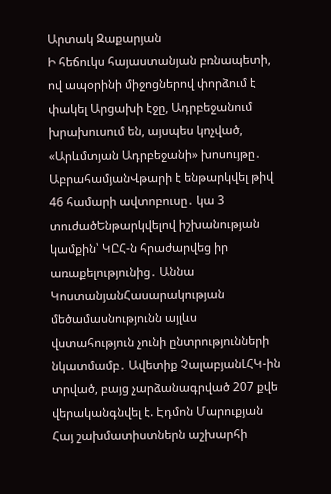Արտակ Զաքարյան
Ի հեճուկս հայաստանյան բռնապետի, ով ապօրինի միջոցներով փորձում է փակել Արցախի էջը, Ադրբեջանում խրախուսում են, այսպես կոչված, «Արևմտյան Ադրբեջանի» խոսույթը․ ԱբրահամյանՎթարի է ենթարկվել թիվ 46 համարի ավտոբուսը․ կա 3 տուժածԵնթարկվելով իշխանության կամքին՝ ԿԸՀ-ն հրաժարվեց իր առաքելությունից․ Աննա ԿոստանյանՀասարակության մեծամասնությունն այլևս վստահություն չունի ընտրությունների նկատմամբ․ Ավետիք ՉալաբյանԼՀԿ-ին տրված, բայց չարձանագրված 207 քվե վերականգնվել է. Էդմոն Մարուքյան Հայ շախմատիստներն աշխարհի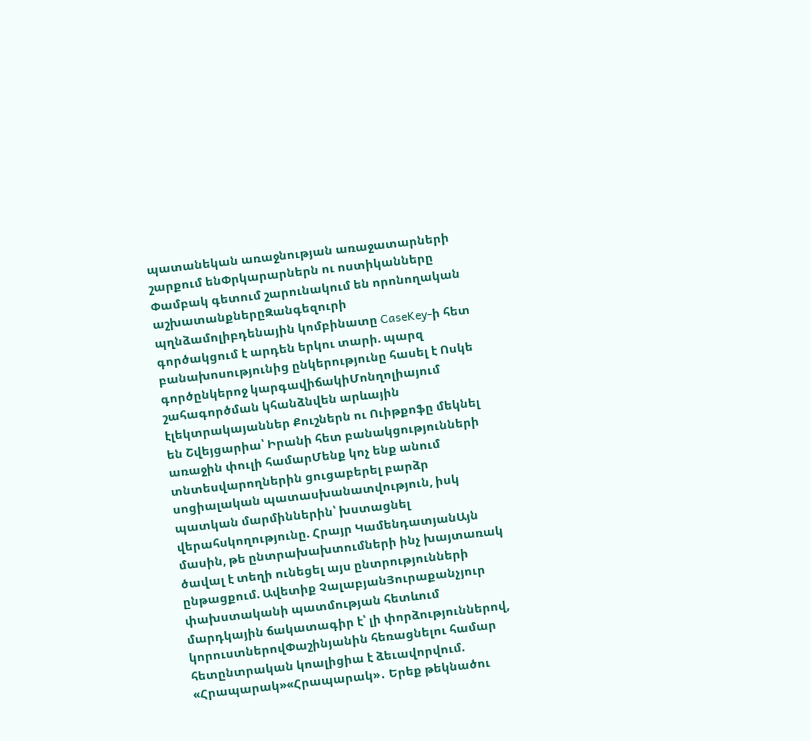պատանեկան առաջնության առաջատարների շարքում ենՓրկարարներն ու ոստիկանները Փամբակ գետում շարունակում են որոնողական աշխատանքներըԶանգեզուրի պղնձամոլիբդենային կոմբինատը CaseKey-ի հետ գործակցում է արդեն երկու տարի. պարզ բանախոսությունից ընկերությունը հասել է Ոսկե գործընկերոջ կարգավիճակիՄոնղոլիայում շահագործման կհանձնվեն արևային էլեկտրակայաններ Քուշներն ու Ուիթքոֆը մեկնել են Շվեյցարիա՝ Իրանի հետ բանակցությունների առաջին փուլի համարՄենք կոչ ենք անում տնտեսվարողներին ցուցաբերել բարձր սոցիալական պատասխանատվություն, իսկ պատկան մարմիններին՝ խստացնել վերահսկողությունը. Հրայր ԿամենդատյանԱյն մասին, թե ընտրախախտումների ինչ խայտառակ ծավալ է տեղի ունեցել այս ընտրությունների ընթացքում. Ավետիք ՉալաբյանՅուրաքանչյուր փախստականի պատմության հետևում մարդկային ճակատագիր է՝ լի փորձություններով, կորուստներովՓաշինյանին հեռացնելու համար հետընտրական կոալիցիա է ձեւավորվում. «Հրապարակ»«Հրապարակ»․ Երեք թեկնածու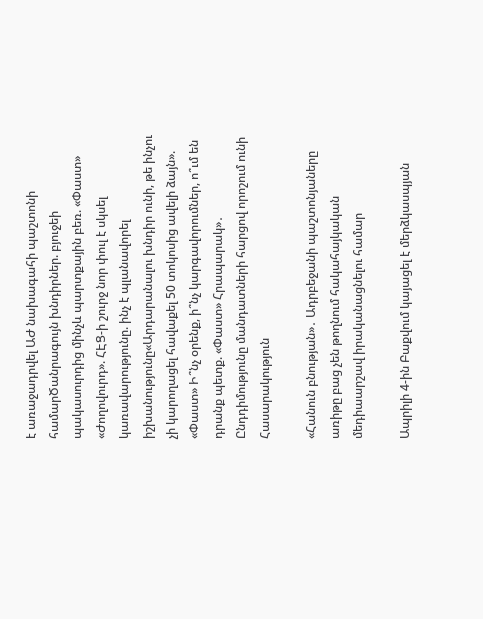է առաջադրվել ԱԺ նախագահի պաշտոնի համարԾանրագույն խնդիրներ. բյուջեի պակասուրդից մինչև պարտքային բեռ. «Փաստ» «Ժողովուրդ». ՀԷՑ-ի շուրջ նոր փուլ է սկսել կառավարությունը. ինչ է պլանավորել իշխանությունը«Արդարանալու խնդիր ունի, թե ինչու չի կարողացել հավաքել 50 տոկոսից ավելի ձայն». «Փաստ» Ի՞նչ օրենք, ի՞նչ կարգավորումներ, ո՞ւմ են դրանք պետք. «Փաստ» Հրապարակ»․ Ընդդիմությունը մանդատների հարցով որոշում ունի
Հասարակություն

«Հանուն բնության»․ Ադրբեջանի պաշտոնյաները առիթը բաց չեն թողնում հակահայկական մեդիաարշավ իրականացնելու համար

Ապրիլի 4-ին Բաքվում կայացել է մերձկասպյան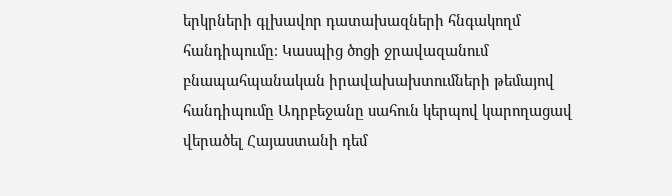երկրների գլխավոր դատախազների հնգակողմ հանդիպումը։ Կասպից ծոցի ջրավազանում բնապահպանական իրավախախտումների թեմայով հանդիպումը Ադրբեջանը սահուն կերպով կարողացավ վերածել Հայաստանի դեմ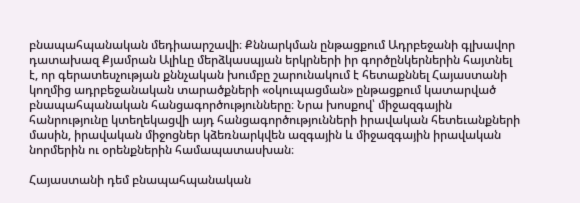բնապահպանական մեդիաարշավի։ Քննարկման ընթացքում Ադրբեջանի գլխավոր դատախազ Քյամրան Ալիևը մերձկասպյան երկրների իր գործընկերներին հայտնել է, որ գերատեսչության քննչական խումբը շարունակում է հետաքննել Հայաստանի կողմից ադրբեջանական տարածքների «օկուպացման» ընթացքում կատարված բնապահպանական հանցագործությունները։ Նրա խոսքով՝ միջազգային հանրությունը կտեղեկացվի այդ հանցագործությունների իրավական հետեւանքների մասին, իրավական միջոցներ կձեռնարկվեն ազգային և միջազգային իրավական նորմերին ու օրենքներին համապատասխան։

Հայաստանի դեմ բնապահպանական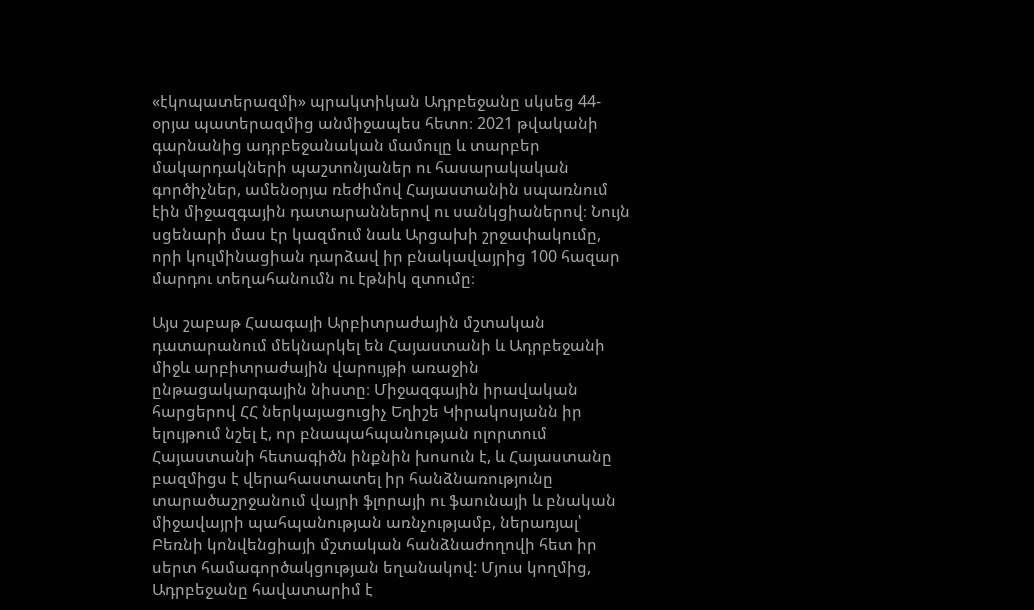«էկոպատերազմի» պրակտիկան Ադրբեջանը սկսեց 44-օրյա պատերազմից անմիջապես հետո։ 2021 թվականի գարնանից ադրբեջանական մամուլը և տարբեր մակարդակների պաշտոնյաներ ու հասարակական գործիչներ, ամենօրյա ռեժիմով Հայաստանին սպառնում էին միջազգային դատարաններով ու սանկցիաներով։ Նույն սցենարի մաս էր կազմում նաև Արցախի շրջափակումը, որի կուլմինացիան դարձավ իր բնակավայրից 100 հազար մարդու տեղահանումն ու էթնիկ զտումը։

Այս շաբաթ Հաագայի Արբիտրաժային մշտական դատարանում մեկնարկել են Հայաստանի և Ադրբեջանի միջև արբիտրաժային վարույթի առաջին ընթացակարգային նիստը։ Միջազգային իրավական հարցերով ՀՀ ներկայացուցիչ Եղիշե Կիրակոսյանն իր ելույթում նշել է, որ բնապահպանության ոլորտում Հայաստանի հետագիծն ինքնին խոսուն է, և Հայաստանը բազմիցս է վերահաստատել իր հանձնառությունը տարածաշրջանում վայրի ֆլորայի ու ֆաունայի և բնական միջավայրի պահպանության առնչությամբ, ներառյալ՝ Բեռնի կոնվենցիայի մշտական հանձնաժողովի հետ իր սերտ համագործակցության եղանակով: Մյուս կողմից, Ադրբեջանը հավատարիմ է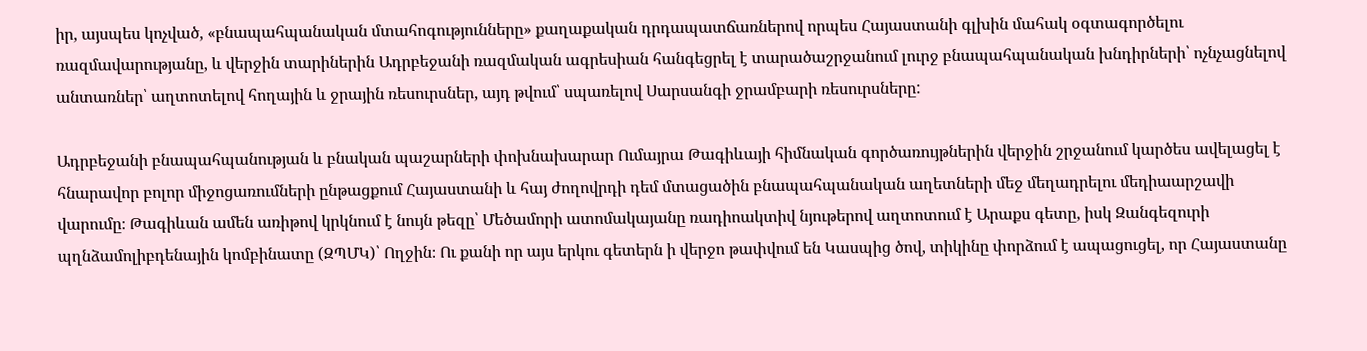իր, այսպես կոչված, «բնապահպանական մտահոգությունները» քաղաքական դրդապատճառներով որպես Հայաստանի գլխին մահակ օգտագործելու ռազմավարությանը, և վերջին տարիներին Ադրբեջանի ռազմական ագրեսիան հանգեցրել է տարածաշրջանում լուրջ բնապահպանական խնդիրների՝ ոչնչացնելով անտառներ՝ աղտոտելով հողային և ջրային ռեսուրսներ, այդ թվում՝ սպառելով Սարսանգի ջրամբարի ռեսուրսները:

Ադրբեջանի բնապահպանության և բնական պաշարների փոխնախարար Ումայրա Թագիևայի հիմնական գործառույթներին վերջին շրջանում կարծես ավելացել է հնարավոր բոլոր միջոցառումների ընթացքում Հայաստանի և հայ ժողովրդի դեմ մտացածին բնապահպանական աղետների մեջ մեղադրելու մեդիաարշավի վարումը։ Թագիևան ամեն առիթով կրկնում է նույն թեզը՝ Մեծամորի ատոմակայանը ռադիոակտիվ նյութերով աղտոտում է Արաքս գետը, իսկ Զանգեզուրի պղնձամոլիբդենային կոմբինատը (ԶՊՄԿ)՝ Ողջին։ Ու քանի որ այս երկու գետերն ի վերջո թափվում են Կասպից ծով, տիկինը փորձում է ապացուցել, որ Հայաստանը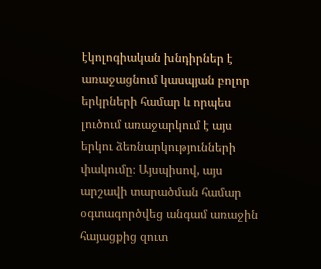էկոլոգիական խնդիրներ է առաջացնում կասպյան բոլոր երկրների համար և որպես լուծում առաջարկում է այս երկու ձեռնարկությունների փակումը։ Այսպիսով, այս արշավի տարածման համար օգտագործվեց անգամ առաջին հայացքից զուտ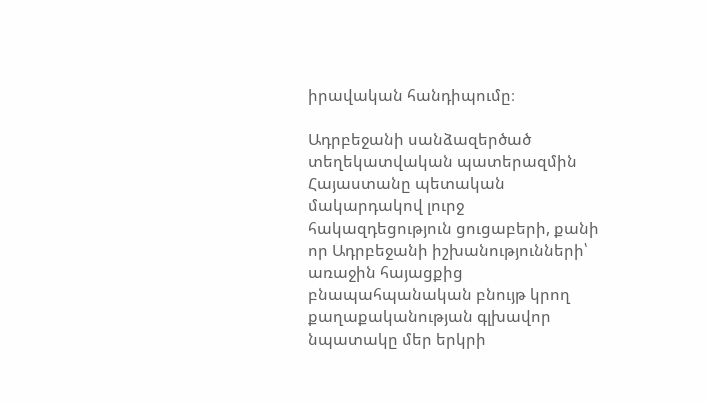իրավական հանդիպումը։

Ադրբեջանի սանձազերծած տեղեկատվական պատերազմին Հայաստանը պետական մակարդակով լուրջ հակազդեցություն ցուցաբերի, քանի որ Ադրբեջանի իշխանությունների՝ առաջին հայացքից բնապահպանական բնույթ կրող քաղաքականության գլխավոր նպատակը մեր երկրի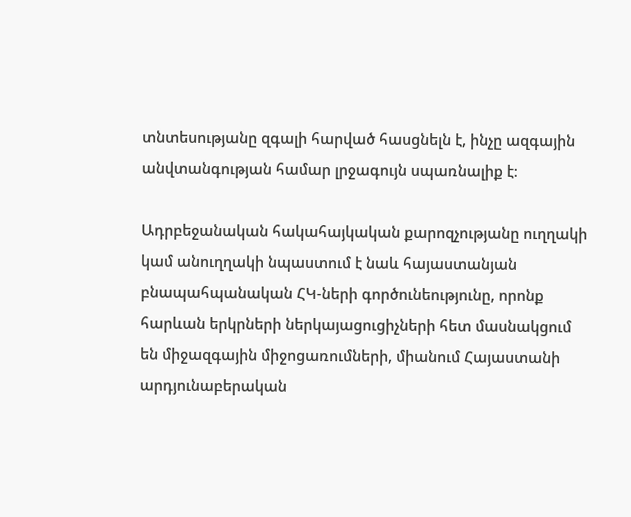տնտեսությանը զգալի հարված հասցնելն է, ինչը ազգային անվտանգության համար լրջագույն սպառնալիք է։

Ադրբեջանական հակահայկական քարոզչությանը ուղղակի կամ անուղղակի նպաստում է նաև հայաստանյան բնապահպանական ՀԿ-ների գործունեությունը, որոնք հարևան երկրների ներկայացուցիչների հետ մասնակցում են միջազգային միջոցառումների, միանում Հայաստանի արդյունաբերական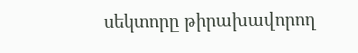սեկտորը թիրախավորող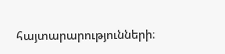հայտարարությունների։